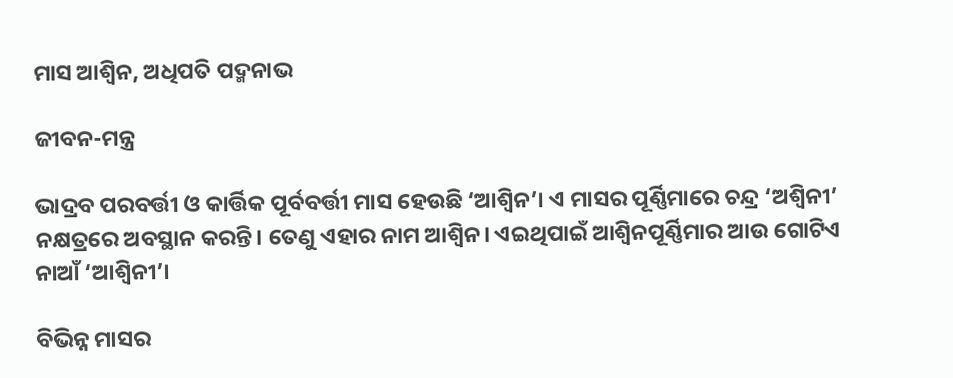ମାସ ଆଶ୍ୱିନ, ଅଧିପତି ପଦ୍ମନାଭ

ଜୀବନ-ମନ୍ତ୍ର

ଭାଦ୍ରବ ପରବର୍ତ୍ତୀ ଓ କାର୍ତ୍ତିକ ପୂର୍ବବର୍ତ୍ତୀ ମାସ ହେଉଛି ‘ଆଶ୍ୱିନ’। ଏ ମାସର ପୂର୍ଣ୍ଣିମାରେ ଚନ୍ଦ୍ର ‘ଅଶ୍ୱିନୀ’ ନକ୍ଷତ୍ରରେ ଅବସ୍ଥାନ କରନ୍ତି। ତେଣୁ ଏହାର ନାମ ଆଶ୍ୱିନ। ଏଇଥିପାଇଁ ଆଶ୍ୱିନପୂର୍ଣ୍ଣିମାର ଆଉ ଗୋଟିଏ ନାଆଁ ‘ଆଶ୍ୱିନୀ’।

ବିଭିନ୍ନ ମାସର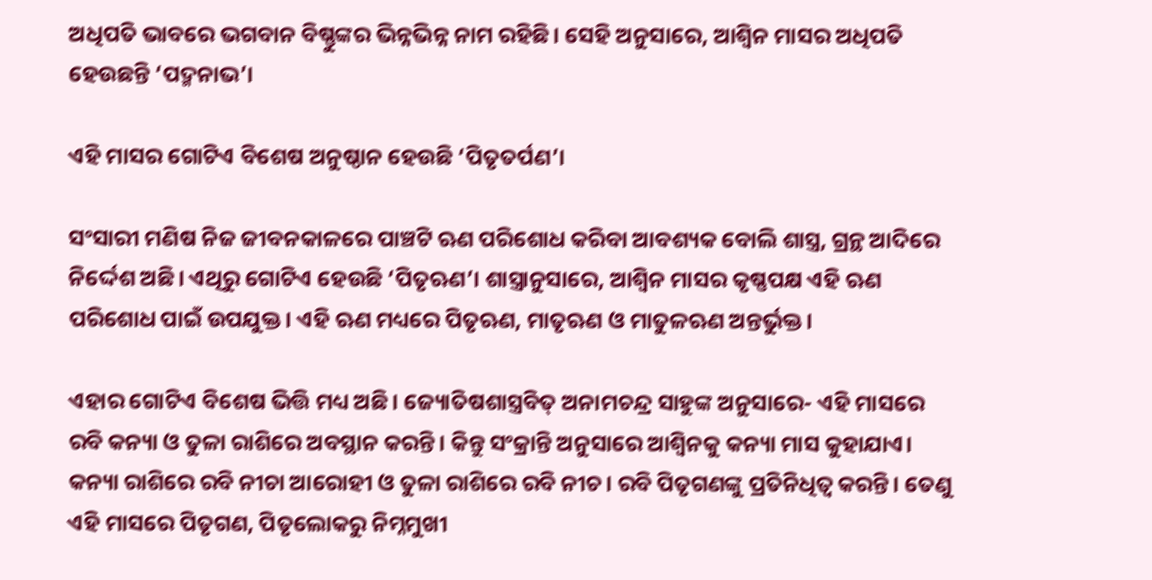ଅଧିପତି ଭାବରେ ଭଗବାନ ବିଷ୍ଣୁଙ୍କର ଭିନ୍ନଭିନ୍ନ ନାମ ରହିଛି। ସେହି ଅନୁସାରେ, ଆଶ୍ୱିନ ମାସର ଅଧିପତି ହେଉଛନ୍ତି ‘ପଦ୍ମନାଭ’।

ଏହି ମାସର ଗୋଟିଏ ବିଶେଷ ଅନୁଷ୍ଠାନ ହେଉଛି ‘ପିତୃତର୍ପଣ’।

ସଂସାରୀ ମଣିଷ ନିଜ ଜୀବନକାଳରେ ପାଞ୍ଚଟି ଋଣ ପରିଶୋଧ କରିବା ଆବଶ୍ୟକ ବୋଲି ଶାସ୍ତ୍ର, ଗ୍ରନ୍ଥ ଆଦିରେ ନିର୍ଦ୍ଦେଶ ଅଛି। ଏଥିରୁ ଗୋଟିଏ ହେଉଛି ‘ପିତୃଋଣ’। ଶାସ୍ତ୍ରାନୁସାରେ, ଆଶ୍ୱିନ ମାସର କୃଷ୍ଣପକ୍ଷ ଏହି ଋଣ ପରିଶୋଧ ପାଇଁ ଉପଯୁକ୍ତ। ଏହି ଋଣ ମଧ୍ୟରେ ପିତୃଋଣ, ମାତୃଋଣ ଓ ମାତୁଳଋଣ ଅନ୍ତର୍ଭୁକ୍ତ।

ଏହାର ଗୋଟିଏ ବିଶେଷ ଭିତ୍ତି ମଧ୍ୟ ଅଛି। ଜ୍ୟୋତିଷଶାସ୍ତ୍ରବିତ୍ ଅନାମଚନ୍ଦ୍ର ସାହୁଙ୍କ ଅନୁସାରେ- ଏହି ମାସରେ ରବି କନ୍ୟା ଓ ତୁଳା ରାଶିରେ ଅବସ୍ଥାନ କରନ୍ତି। କିନ୍ତୁ ସଂକ୍ରାନ୍ତି ଅନୁସାରେ ଆଶ୍ୱିନକୁ କନ୍ୟା ମାସ କୁହାଯାଏ। କନ୍ୟା ରାଶିରେ ରବି ନୀଚା ଆରୋହୀ ଓ ତୁଳା ରାଶିରେ ରବି ନୀଚ। ରବି ପିତୃଗଣଙ୍କୁ ପ୍ରତିନିଧିତ୍ୱ କରନ୍ତି। ତେଣୁ ଏହି ମାସରେ ପିତୃଗଣ, ପିତୃଲୋକରୁ ନିମ୍ନମୁଖୀ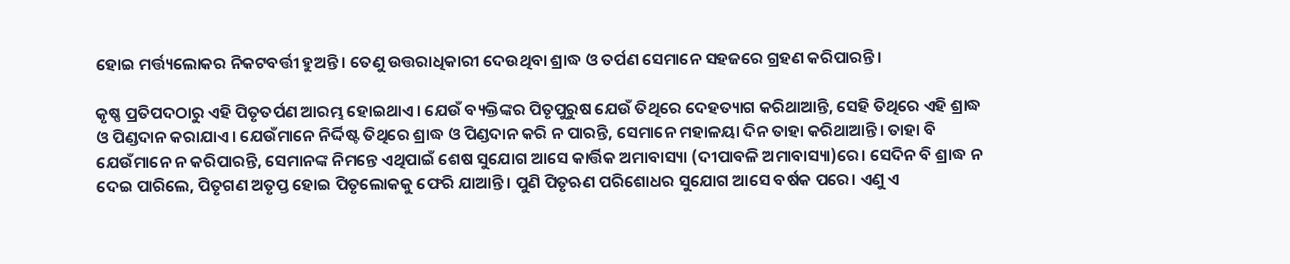ହୋଇ ମର୍ତ୍ତ୍ୟଲୋକର ନିକଟବର୍ତ୍ତୀ ହୁଅନ୍ତି। ତେଣୁ ଉତ୍ତରାଧିକାରୀ ଦେଉଥିବା ଶ୍ରାଦ୍ଧ ଓ ତର୍ପଣ ସେମାନେ ସହଜରେ ଗ୍ରହଣ କରିପାରନ୍ତି।

କୃଷ୍ଣ ପ୍ରତିପଦଠାରୁ ଏହି ପିତୃତର୍ପଣ ଆରମ୍ଭ ହୋଇଥାଏ। ଯେଉଁ ବ୍ୟକ୍ତିଙ୍କର ପିତୃପୁରୁଷ ଯେଉଁ ତିଥିରେ ଦେହତ୍ୟାଗ କରିଥାଆନ୍ତି, ସେହି ତିଥିରେ ଏହି ଶ୍ରାଦ୍ଧ ଓ ପିଣ୍ଡଦାନ କରାଯାଏ। ଯେଉଁମାନେ ନିର୍ଦ୍ଦିଷ୍ଟ ତିଥିରେ ଶ୍ରାଦ୍ଧ ଓ ପିଣ୍ଡଦାନ କରି ନ ପାରନ୍ତି, ସେମାନେ ମହାଳୟା ଦିନ ତାହା କରିଥାଆନ୍ତି। ତାହା ବି ଯେଉଁମାନେ ନ କରିପାରନ୍ତି, ସେମାନଙ୍କ ନିମନ୍ତେ ଏଥିପାଇଁ ଶେଷ ସୁଯୋଗ ଆସେ କାର୍ତ୍ତିକ ଅମାବାସ୍ୟା (ଦୀପାବଳି ଅମାବାସ୍ୟା)ରେ। ସେଦିନ ବି ଶ୍ରାଦ୍ଧ ନ ଦେଇ ପାରିଲେ, ପିତୃଗଣ ଅତୃପ୍ତ ହୋଇ ପିତୃଲୋକକୁ ଫେରି ଯାଆନ୍ତି। ପୁଣି ପିତୃଋଣ ପରିଶୋଧର ସୁଯୋଗ ଆସେ ବର୍ଷକ ପରେ। ଏଣୁ ଏ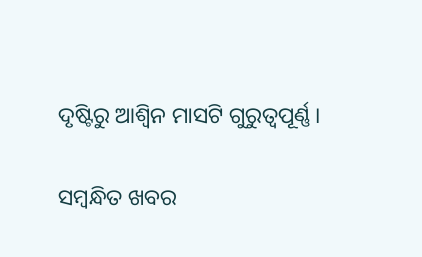ଦୃଷ୍ଟିରୁ ଆଶ୍ୱିନ ମାସଟି ଗୁରୁତ୍ୱପୂର୍ଣ୍ଣ।

ସମ୍ବନ୍ଧିତ ଖବର